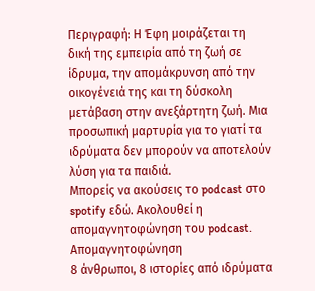Περιγραφή: Η Έφη μοιράζεται τη δική της εμπειρία από τη ζωή σε ίδρυμα, την απομάκρυνση από την οικογένειά της και τη δύσκολη μετάβαση στην ανεξάρτητη ζωή. Μια προσωπική μαρτυρία για το γιατί τα ιδρύματα δεν μπορούν να αποτελούν λύση για τα παιδιά.
Μπορείς να ακούσεις το podcast στο spotify εδώ. Ακολουθεί η απομαγνητοφώνηση του podcast.
Απομαγνητοφώνηση
8 άνθρωποι, 8 ιστορίες από ιδρύματα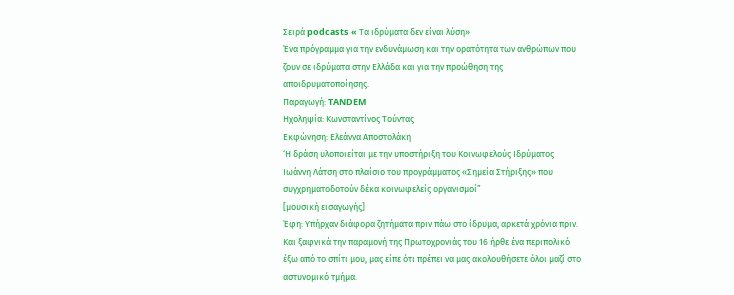Σειρά podcasts « Τα ιδρύματα δεν είναι λύση»
Ένα πρόγραμμα για την ενδυνάμωση και την ορατότητα των ανθρώπων που ζουν σε ιδρύματα στην Ελλάδα και για την προώθηση της αποιδρυματοποίησης.
Παραγωγή: TANDEM
Ηχοληψία: Κωνσταντίνος Τούντας
Εκφώνηση: Ελεάννα Αποστολάκη
‘Η δράση υλοποιείται με την υποστήριξη του Κοινωφελούς Ιδρύματος Ιωάννη Λάτση στο πλαίσιο του προγράμματος «Σημεία Στήριξης» που συγχρηματοδοτούν δέκα κοινωφελείς οργανισμοί”
[μουσική εισαγωγής]
Έφη: Υπήρχαν διάφορα ζητήματα πριν πάω στο ίδρυμα, αρκετά χρόνια πριν. Και ξαφνικά την παραμονή της Πρωτοχρονιάς του 16 ήρθε ένα περιπολικό έξω από το σπίτι μου, μας είπε ότι πρέπει να μας ακολουθήσετε όλοι μαζί στο αστυνομικό τμήμα.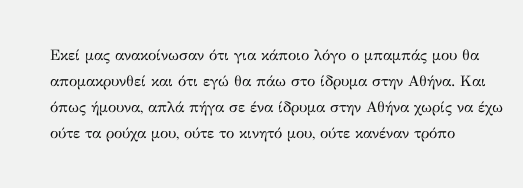Εκεί μας ανακοίνωσαν ότι για κάποιο λόγο ο μπαμπάς μου θα απομακρυνθεί και ότι εγώ θα πάω στο ίδρυμα στην Αθήνα. Και όπως ήμουνα, απλά πήγα σε ένα ίδρυμα στην Αθήνα χωρίς να έχω ούτε τα ρούχα μου, ούτε το κινητό μου, ούτε κανέναν τρόπο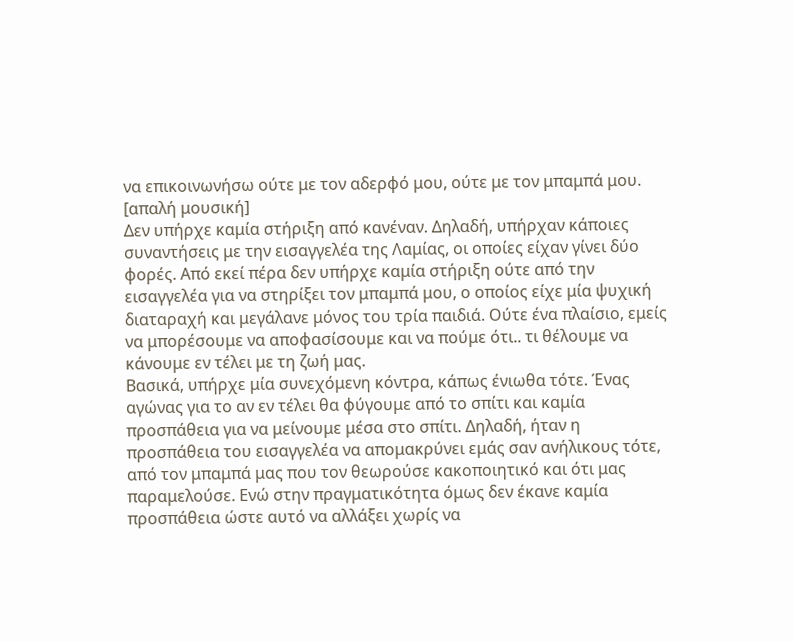να επικοινωνήσω ούτε με τον αδερφό μου, ούτε με τον μπαμπά μου.
[απαλή μουσική]
Δεν υπήρχε καμία στήριξη από κανέναν. Δηλαδή, υπήρχαν κάποιες συναντήσεις με την εισαγγελέα της Λαμίας, οι οποίες είχαν γίνει δύο φορές. Από εκεί πέρα δεν υπήρχε καμία στήριξη ούτε από την εισαγγελέα για να στηρίξει τον μπαμπά μου, ο οποίος είχε μία ψυχική διαταραχή και μεγάλανε μόνος του τρία παιδιά. Ούτε ένα πλαίσιο, εμείς να μπορέσουμε να αποφασίσουμε και να πούμε ότι.. τι θέλουμε να κάνουμε εν τέλει με τη ζωή μας.
Βασικά, υπήρχε μία συνεχόμενη κόντρα, κάπως ένιωθα τότε. Ένας αγώνας για το αν εν τέλει θα φύγουμε από το σπίτι και καμία προσπάθεια για να μείνουμε μέσα στο σπίτι. Δηλαδή, ήταν η προσπάθεια του εισαγγελέα να απομακρύνει εμάς σαν ανήλικους τότε, από τον μπαμπά μας που τον θεωρούσε κακοποιητικό και ότι μας παραμελούσε. Ενώ στην πραγματικότητα όμως δεν έκανε καμία προσπάθεια ώστε αυτό να αλλάξει χωρίς να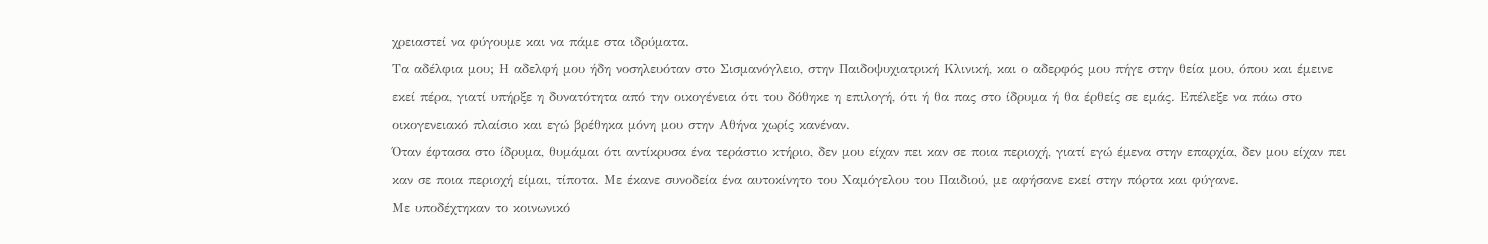χρειαστεί να φύγουμε και να πάμε στα ιδρύματα.
Τα αδέλφια μου; Η αδελφή μου ήδη νοσηλευόταν στο Σισμανόγλειο, στην Παιδοψυχιατρική Κλινική, και ο αδερφός μου πήγε στην θεία μου, όπου και έμεινε εκεί πέρα, γιατί υπήρξε η δυνατότητα από την οικογένεια ότι του δόθηκε η επιλογή, ότι ή θα πας στο ίδρυμα ή θα έρθείς σε εμάς. Επέλεξε να πάω στο οικογενειακό πλαίσιο και εγώ βρέθηκα μόνη μου στην Αθήνα χωρίς κανέναν.
Όταν έφτασα στο ίδρυμα, θυμάμαι ότι αντίκρυσα ένα τεράστιο κτήριο, δεν μου είχαν πει καν σε ποια περιοχή, γιατί εγώ έμενα στην επαρχία, δεν μου είχαν πει καν σε ποια περιοχή είμαι, τίποτα. Με έκανε συνοδεία ένα αυτοκίνητο του Χαμόγελου του Παιδιού, με αφήσανε εκεί στην πόρτα και φύγανε.
Με υποδέχτηκαν το κοινωνικό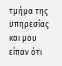τμήμα της υπηρεσίας και μου είπαν ότι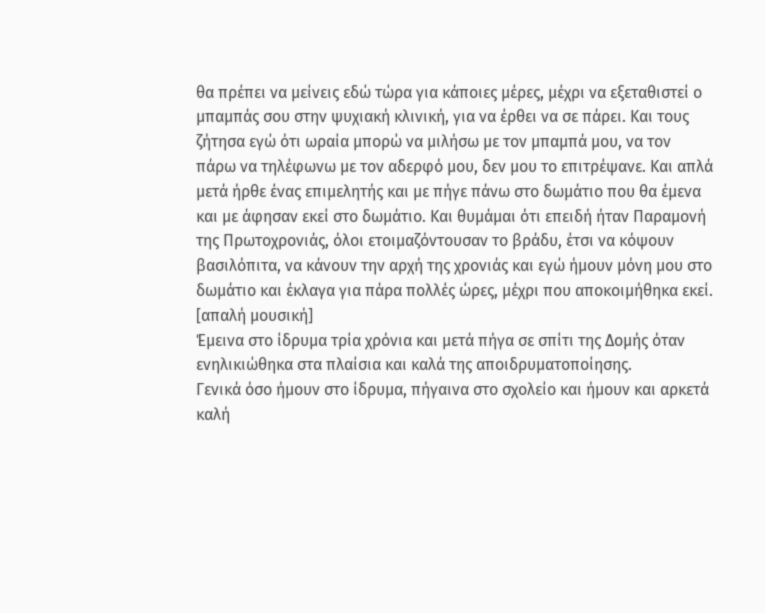θα πρέπει να μείνεις εδώ τώρα για κάποιες μέρες, μέχρι να εξεταθιστεί ο μπαμπάς σου στην ψυχιακή κλινική, για να έρθει να σε πάρει. Και τους ζήτησα εγώ ότι ωραία μπορώ να μιλήσω με τον μπαμπά μου, να τον πάρω να τηλέφωνω με τον αδερφό μου, δεν μου το επιτρέψανε. Και απλά μετά ήρθε ένας επιμελητής και με πήγε πάνω στο δωμάτιο που θα έμενα και με άφησαν εκεί στο δωμάτιο. Και θυμάμαι ότι επειδή ήταν Παραμονή της Πρωτοχρονιάς, όλοι ετοιμαζόντουσαν το βράδυ, έτσι να κόψουν βασιλόπιτα, να κάνουν την αρχή της χρονιάς και εγώ ήμουν μόνη μου στο δωμάτιο και έκλαγα για πάρα πολλές ώρες, μέχρι που αποκοιμήθηκα εκεί.
[απαλή μουσική]
Έμεινα στο ίδρυμα τρία χρόνια και μετά πήγα σε σπίτι της Δομής όταν ενηλικιώθηκα στα πλαίσια και καλά της αποιδρυματοποίησης.
Γενικά όσο ήμουν στο ίδρυμα, πήγαινα στο σχολείο και ήμουν και αρκετά καλή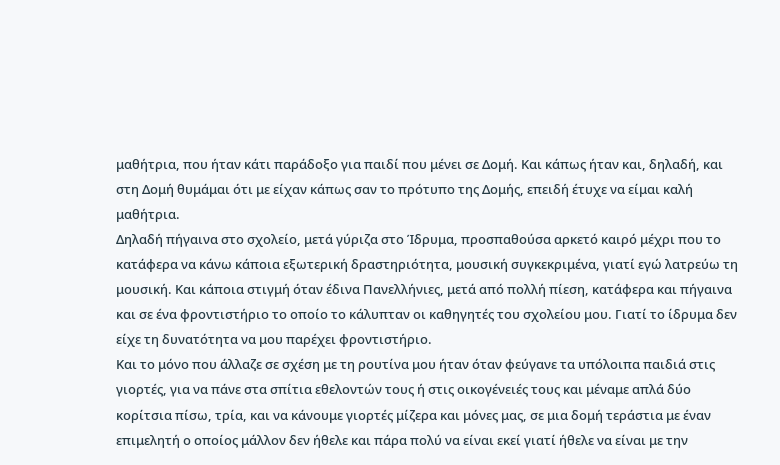μαθήτρια, που ήταν κάτι παράδοξο για παιδί που μένει σε Δομή. Και κάπως ήταν και, δηλαδή, και στη Δομή θυμάμαι ότι με είχαν κάπως σαν το πρότυπο της Δομής, επειδή έτυχε να είμαι καλή μαθήτρια.
Δηλαδή πήγαινα στο σχολείο, μετά γύριζα στο Ίδρυμα, προσπαθούσα αρκετό καιρό μέχρι που το κατάφερα να κάνω κάποια εξωτερική δραστηριότητα, μουσική συγκεκριμένα, γιατί εγώ λατρεύω τη μουσική. Και κάποια στιγμή όταν έδινα Πανελλήνιες, μετά από πολλή πίεση, κατάφερα και πήγαινα και σε ένα φροντιστήριο το οποίο το κάλυπταν οι καθηγητές του σχολείου μου. Γιατί το ίδρυμα δεν είχε τη δυνατότητα να μου παρέχει φροντιστήριο.
Και το μόνο που άλλαζε σε σχέση με τη ρουτίνα μου ήταν όταν φεύγανε τα υπόλοιπα παιδιά στις γιορτές, για να πάνε στα σπίτια εθελοντών τους ή στις οικογένειές τους και μέναμε απλά δύο κορίτσια πίσω, τρία, και να κάνουμε γιορτές μίζερα και μόνες μας, σε μια δομή τεράστια με έναν επιμελητή ο οποίος μάλλον δεν ήθελε και πάρα πολύ να είναι εκεί γιατί ήθελε να είναι με την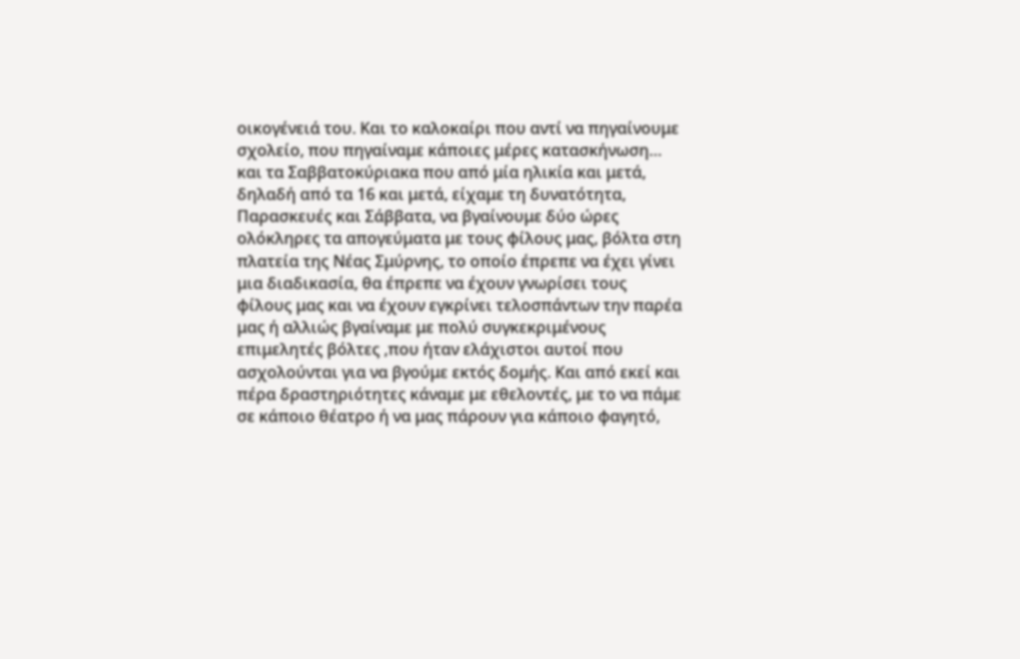οικογένειά του. Και το καλοκαίρι που αντί να πηγαίνουμε σχολείο, που πηγαίναμε κάποιες μέρες κατασκήνωση… και τα Σαββατοκύριακα που από μία ηλικία και μετά, δηλαδή από τα 16 και μετά, είχαμε τη δυνατότητα, Παρασκευές και Σάββατα, να βγαίνουμε δύο ώρες ολόκληρες τα απογεύματα με τους φίλους μας, βόλτα στη πλατεία της Νέας Σμύρνης, το οποίο έπρεπε να έχει γίνει μια διαδικασία, θα έπρεπε να έχουν γνωρίσει τους φίλους μας και να έχουν εγκρίνει τελοσπάντων την παρέα μας ή αλλιώς βγαίναμε με πολύ συγκεκριμένους επιμελητές βόλτες ,που ήταν ελάχιστοι αυτοί που ασχολούνται για να βγούμε εκτός δομής. Και από εκεί και πέρα δραστηριότητες κάναμε με εθελοντές, με το να πάμε σε κάποιο θέατρο ή να μας πάρουν για κάποιο φαγητό,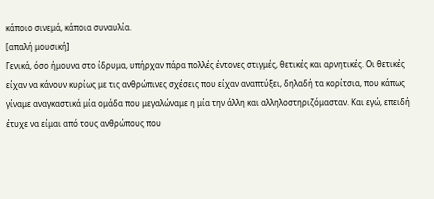κάποιο σινεμά, κάποια συναυλία.
[απαλή μουσική]
Γενικά, όσο ήμουνα στο ίδρυμα, υπήρχαν πάρα πολλές έντονες στιγμές, θετικές και αρνητικές. Οι θετικές είχαν να κάνουν κυρίως με τις ανθρώπινες σχέσεις που είχαν αναπτύξει, δηλαδή τα κορίτσια, που κάπως γίναμε αναγκαστικά μία ομάδα που μεγαλώναμε η μία την άλλη και αλληλοστηριζόμασταν. Και εγώ, επειδή έτυχε να είμαι από τους ανθρώπους που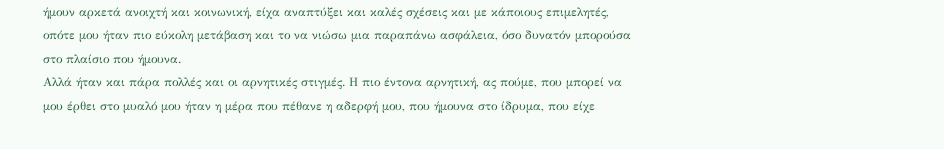ήμουν αρκετά ανοιχτή και κοινωνική, είχα αναπτύξει και καλές σχέσεις και με κάποιους επιμελητές, οπότε μου ήταν πιο εύκολη μετάβαση και το να νιώσω μια παραπάνω ασφάλεια, όσο δυνατόν μπορούσα στο πλαίσιο που ήμουνα.
Αλλά ήταν και πάρα πολλές και οι αρνητικές στιγμές. Η πιο έντονα αρνητική, ας πούμε, που μπορεί να μου έρθει στο μυαλό μου ήταν η μέρα που πέθανε η αδερφή μου, που ήμουνα στο ίδρυμα, που είχε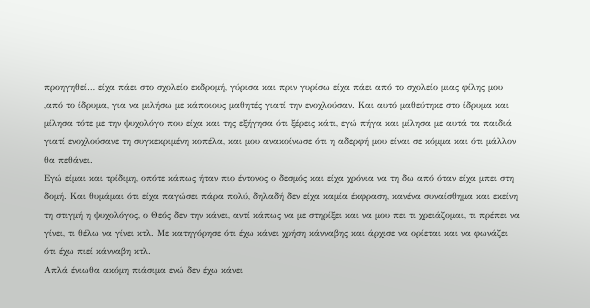προηγηθεί… είχα πάει στο σχολείο εκδρομή, γύρισα και πριν γυρίσω είχα πάει από το σχολείο μιας φίλης μου ,από το ίδρυμα, για να μιλήσω με κάποιους μαθητές γιατί την ενοχλούσαν. Και αυτό μαθεύτηκε στο ίδρυμα και μίλησα τότε με την ψυχολόγο που είχα και της εξήγησα ότι ξέρεις κάτι, εγώ πήγα και μίλησα με αυτά τα παιδιά γιατί ενοχλούσανε τη συγκεκριμένη κοπέλα, και μου ανακοίνωσε ότι η αδερφή μου είναι σε κόμμα και ότι μάλλον θα πεθάνει.
Εγώ είμαι και τρίδιμη, οπότε κάπως ήταν πιο έντονος ο δεσμός και είχα χρόνια να τη δω από όταν είχα μπει στη δομή. Και θυμάμαι ότι είχα παγώσει πάρα πολύ, δηλαδή δεν είχα καμία έκφραση, κανένα συναίσθημα και εκείνη τη στιγμή η ψυχολόγος, ο Θεός δεν την κάνει, αντί κάπως να με στηρίξει και να μου πει τι χρειάζομαι, τι πρέπει να γίνει, τι θέλω να γίνει κτλ. Με κατηγόρησε ότι έχω κάνει χρήση κάνναβης και άρχισε να ορίεται και να φωνάζει ότι έχω πιεί κάνναβη κτλ.
Απλά ένιωθα ακόμη πιάσιμα ενώ δεν έχω κάνει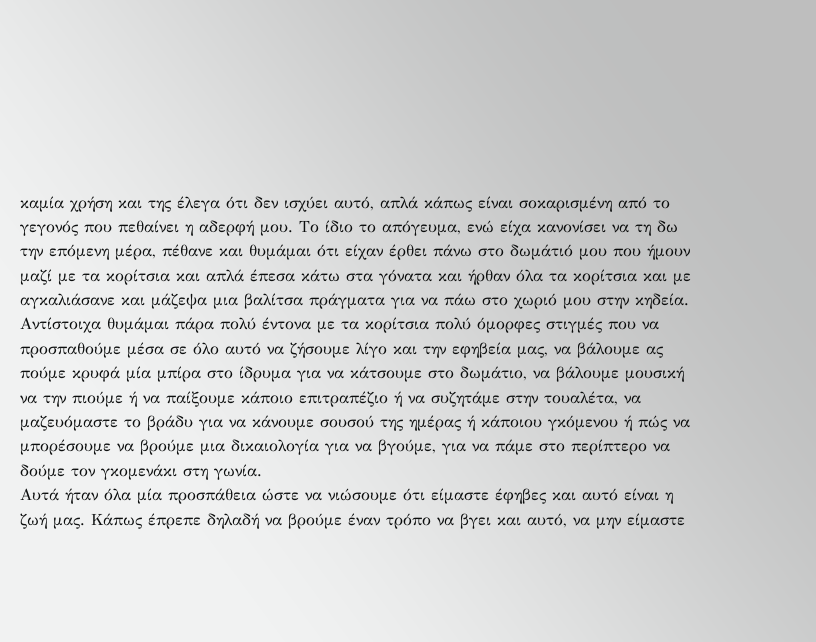καμία χρήση και της έλεγα ότι δεν ισχύει αυτό, απλά κάπως είναι σοκαρισμένη από το γεγονός που πεθαίνει η αδερφή μου. Το ίδιο το απόγευμα, ενώ είχα κανονίσει να τη δω την επόμενη μέρα, πέθανε και θυμάμαι ότι είχαν έρθει πάνω στο δωμάτιό μου που ήμουν μαζί με τα κορίτσια και απλά έπεσα κάτω στα γόνατα και ήρθαν όλα τα κορίτσια και με αγκαλιάσανε και μάζεψα μια βαλίτσα πράγματα για να πάω στο χωριό μου στην κηδεία.
Αντίστοιχα θυμάμαι πάρα πολύ έντονα με τα κορίτσια πολύ όμορφες στιγμές που να προσπαθούμε μέσα σε όλο αυτό να ζήσουμε λίγο και την εφηβεία μας, να βάλουμε ας πούμε κρυφά μία μπίρα στο ίδρυμα για να κάτσουμε στο δωμάτιο, να βάλουμε μουσική να την πιούμε ή να παίξουμε κάποιο επιτραπέζιο ή να συζητάμε στην τουαλέτα, να μαζευόμαστε το βράδυ για να κάνουμε σουσού της ημέρας ή κάποιου γκόμενου ή πώς να μπορέσουμε να βρούμε μια δικαιολογία για να βγούμε, για να πάμε στο περίπτερο να δούμε τον γκομενάκι στη γωνία.
Αυτά ήταν όλα μία προσπάθεια ώστε να νιώσουμε ότι είμαστε έφηβες και αυτό είναι η ζωή μας. Κάπως έπρεπε δηλαδή να βρούμε έναν τρόπο να βγει και αυτό, να μην είμαστε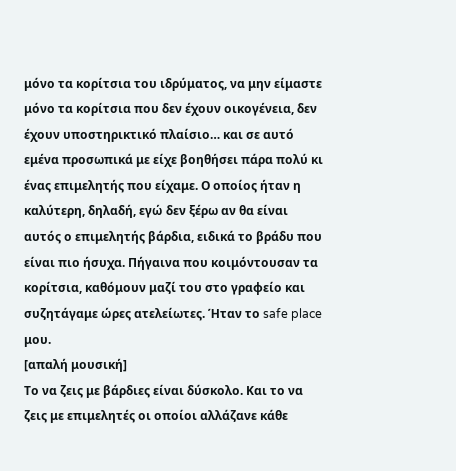μόνο τα κορίτσια του ιδρύματος, να μην είμαστε μόνο τα κορίτσια που δεν έχουν οικογένεια, δεν έχουν υποστηρικτικό πλαίσιο… και σε αυτό εμένα προσωπικά με είχε βοηθήσει πάρα πολύ κι ένας επιμελητής που είχαμε. Ο οποίος ήταν η καλύτερη, δηλαδή, εγώ δεν ξέρω αν θα είναι αυτός ο επιμελητής βάρδια, ειδικά το βράδυ που είναι πιο ήσυχα. Πήγαινα που κοιμόντουσαν τα κορίτσια, καθόμουν μαζί του στο γραφείο και συζητάγαμε ώρες ατελείωτες. Ήταν το safe place μου.
[απαλή μουσική]
Το να ζεις με βάρδιες είναι δύσκολο. Και το να ζεις με επιμελητές οι οποίοι αλλάζανε κάθε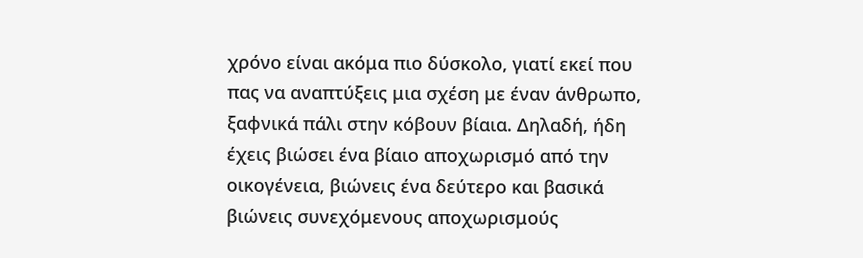χρόνο είναι ακόμα πιο δύσκολο, γιατί εκεί που πας να αναπτύξεις μια σχέση με έναν άνθρωπο, ξαφνικά πάλι στην κόβουν βίαια. Δηλαδή, ήδη έχεις βιώσει ένα βίαιο αποχωρισμό από την οικογένεια, βιώνεις ένα δεύτερο και βασικά βιώνεις συνεχόμενους αποχωρισμούς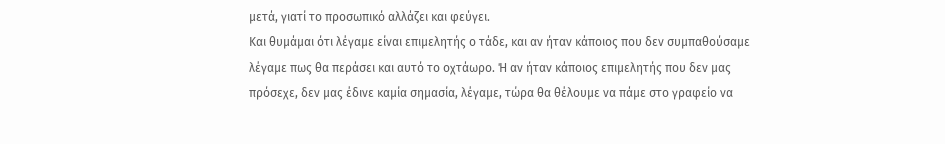μετά, γιατί το προσωπικό αλλάζει και φεύγει.
Και θυμάμαι ότι λέγαμε είναι επιμελητής ο τάδε, και αν ήταν κάποιος που δεν συμπαθούσαμε λέγαμε πως θα περάσει και αυτό το οχτάωρο. Ή αν ήταν κάποιος επιμελητής που δεν μας πρόσεχε, δεν μας έδινε καμία σημασία, λέγαμε, τώρα θα θέλουμε να πάμε στο γραφείο να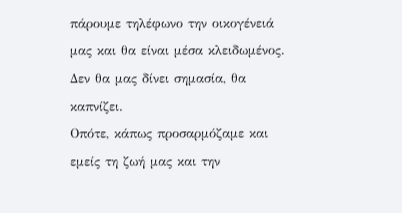πάρουμε τηλέφωνο την οικογένειά μας και θα είναι μέσα κλειδωμένος. Δεν θα μας δίνει σημασία, θα καπνίζει.
Οπότε, κάπως προσαρμόζαμε και εμείς τη ζωή μας και την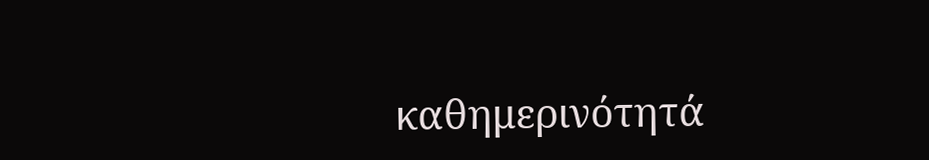καθημερινότητά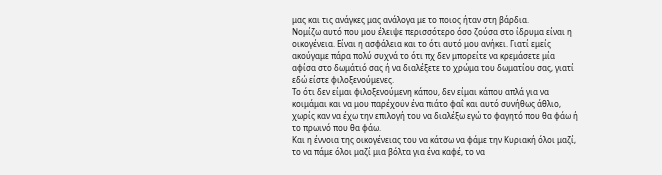μας και τις ανάγκες μας ανάλογα με το ποιος ήταν στη βάρδια.
Νομίζω αυτό που μου έλειψε περισσότερο όσο ζούσα στο ίδρυμα είναι η οικογένεια. Είναι η ασφάλεια και το ότι αυτό μου ανήκει. Γιατί εμείς ακούγαμε πάρα πολύ συχνά το ότι πχ δεν μπορείτε να κρεμάσετε μία αφίσα στο δωμάτιό σας ή να διαλέξετε το χρώμα του δωματίου σας, γιατί εδώ είστε φιλοξενούμενες.
Το ότι δεν είμαι φιλοξενούμενη κάπου, δεν είμαι κάπου απλά για να κοιμάμαι και να μου παρέχουν ένα πιάτο φαΐ και αυτό συνήθως άθλιο, χωρίς καν να έχω την επιλογή του να διαλέξω εγώ το φαγητό που θα φάω ή το πρωινό που θα φάω.
Και η έννοια της οικογένειας του να κάτσω να φάμε την Κυριακή όλοι μαζί, το να πάμε όλοι μαζί μια βόλτα για ένα καφέ, το να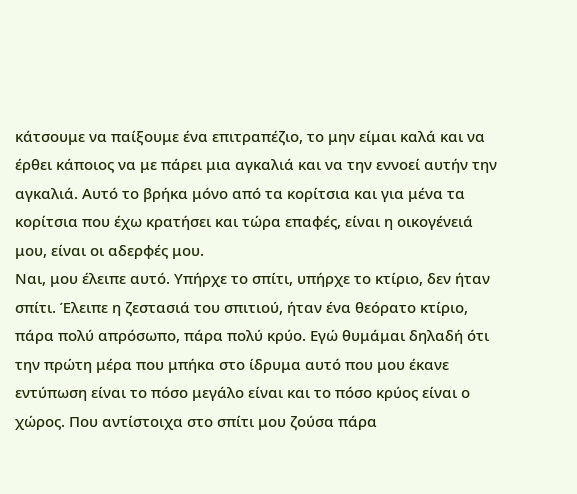κάτσουμε να παίξουμε ένα επιτραπέζιο, το μην είμαι καλά και να έρθει κάποιος να με πάρει μια αγκαλιά και να την εννοεί αυτήν την αγκαλιά. Αυτό το βρήκα μόνο από τα κορίτσια και για μένα τα κορίτσια που έχω κρατήσει και τώρα επαφές, είναι η οικογένειά μου, είναι οι αδερφές μου.
Ναι, μου έλειπε αυτό. Υπήρχε το σπίτι, υπήρχε το κτίριο, δεν ήταν σπίτι. Έλειπε η ζεστασιά του σπιτιού, ήταν ένα θεόρατο κτίριο, πάρα πολύ απρόσωπο, πάρα πολύ κρύο. Εγώ θυμάμαι δηλαδή ότι την πρώτη μέρα που μπήκα στο ίδρυμα αυτό που μου έκανε εντύπωση είναι το πόσο μεγάλο είναι και το πόσο κρύος είναι ο χώρος. Που αντίστοιχα στο σπίτι μου ζούσα πάρα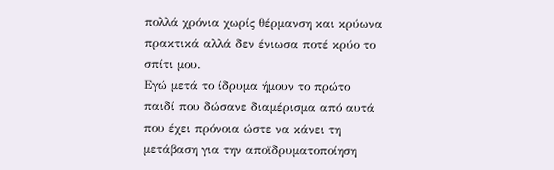πολλά χρόνια χωρίς θέρμανση και κρύωνα πρακτικά αλλά δεν ένιωσα ποτέ κρύο το σπίτι μου.
Εγώ μετά το ίδρυμα ήμουν το πρώτο παιδί που δώσανε διαμέρισμα από αυτά που έχει πρόνοια ώστε να κάνει τη μετάβαση για την αποϊδρυματοποίηση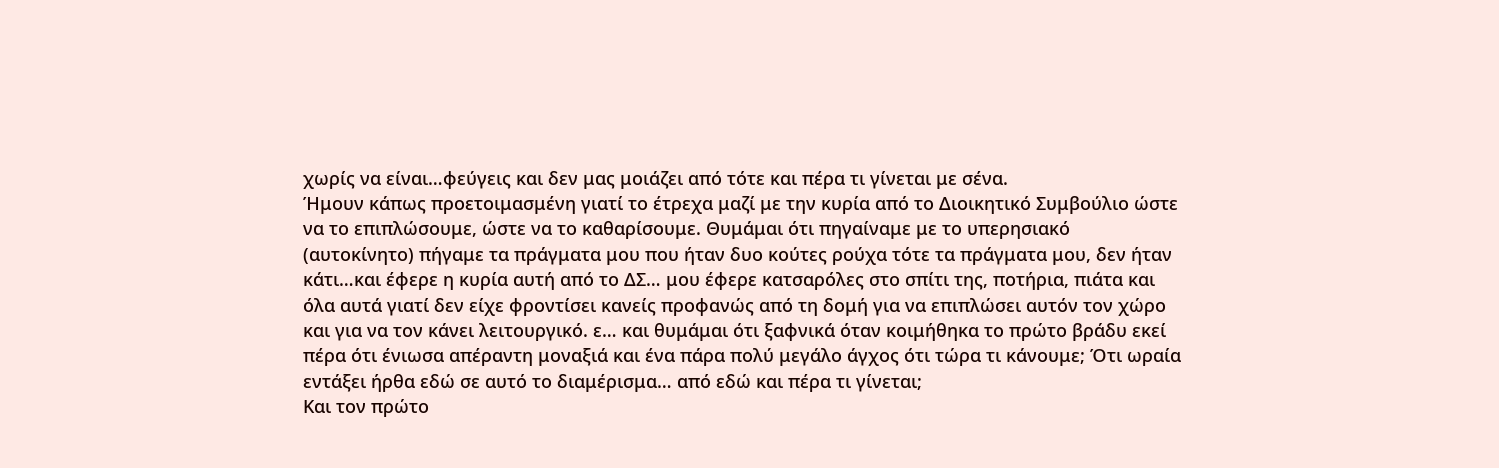χωρίς να είναι…φεύγεις και δεν μας μοιάζει από τότε και πέρα τι γίνεται με σένα.
Ήμουν κάπως προετοιμασμένη γιατί το έτρεχα μαζί με την κυρία από το Διοικητικό Συμβούλιο ώστε να το επιπλώσουμε, ώστε να το καθαρίσουμε. Θυμάμαι ότι πηγαίναμε με το υπερησιακό (αυτοκίνητο) πήγαμε τα πράγματα μου που ήταν δυο κούτες ρούχα τότε τα πράγματα μου, δεν ήταν κάτι…και έφερε η κυρία αυτή από το ΔΣ… μου έφερε κατσαρόλες στο σπίτι της, ποτήρια, πιάτα και όλα αυτά γιατί δεν είχε φροντίσει κανείς προφανώς από τη δομή για να επιπλώσει αυτόν τον χώρο και για να τον κάνει λειτουργικό. ε… και θυμάμαι ότι ξαφνικά όταν κοιμήθηκα το πρώτο βράδυ εκεί πέρα ότι ένιωσα απέραντη μοναξιά και ένα πάρα πολύ μεγάλο άγχος ότι τώρα τι κάνουμε; Ότι ωραία εντάξει ήρθα εδώ σε αυτό το διαμέρισμα… από εδώ και πέρα τι γίνεται;
Και τον πρώτο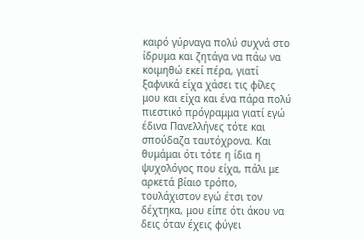καιρό γύρναγα πολύ συχνά στο ίδρυμα και ζητάγα να πάω να κοιμηθώ εκεί πέρα, γιατί ξαφνικά είχα χάσει τις φίλες μου και είχα και ένα πάρα πολύ πιεστικό πρόγραμμα γιατί εγώ έδινα Πανελλήνες τότε και σπούδαζα ταυτόχρονα. Και θυμάμαι ότι τότε η ίδια η ψυχολόγος που είχα, πάλι με αρκετά βίαιο τρόπο, τουλάχιστον εγώ έτσι τον δέχτηκα, μου είπε ότι άκου να δεις όταν έχεις φύγει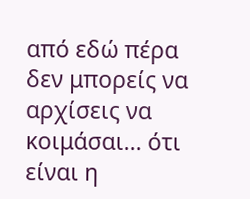από εδώ πέρα δεν μπορείς να αρχίσεις να κοιμάσαι… ότι είναι η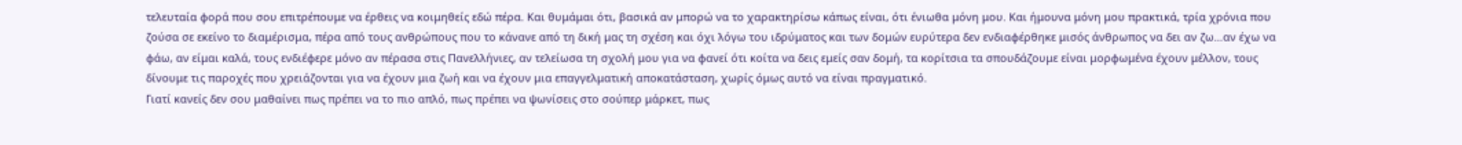τελευταία φορά που σου επιτρέπουμε να έρθεις να κοιμηθείς εδώ πέρα. Και θυμάμαι ότι, βασικά αν μπορώ να το χαρακτηρίσω κάπως είναι, ότι ένιωθα μόνη μου. Και ήμουνα μόνη μου πρακτικά, τρία χρόνια που ζούσα σε εκείνο το διαμέρισμα, πέρα από τους ανθρώπους που το κάνανε από τη δική μας τη σχέση και όχι λόγω του ιδρύματος και των δομών ευρύτερα δεν ενδιαφέρθηκε μισός άνθρωπος να δει αν ζω…αν έχω να φάω, αν είμαι καλά, τους ενδιέφερε μόνο αν πέρασα στις Πανελλήνιες, αν τελείωσα τη σχολή μου για να φανεί ότι κοίτα να δεις εμείς σαν δομή, τα κορίτσια τα σπουδάζουμε είναι μορφωμένα έχουν μέλλον, τους δίνουμε τις παροχές που χρειάζονται για να έχουν μια ζωή και να έχουν μια επαγγελματική αποκατάσταση, χωρίς όμως αυτό να είναι πραγματικό.
Γιατί κανείς δεν σου μαθαίνει πως πρέπει να το πιο απλό, πως πρέπει να ψωνίσεις στο σούπερ μάρκετ, πως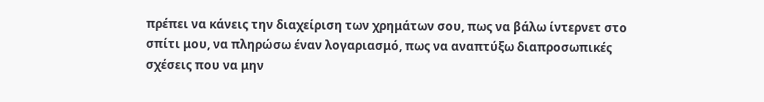πρέπει να κάνεις την διαχείριση των χρημάτων σου, πως να βάλω ίντερνετ στο σπίτι μου, να πληρώσω έναν λογαριασμό, πως να αναπτύξω διαπροσωπικές σχέσεις που να μην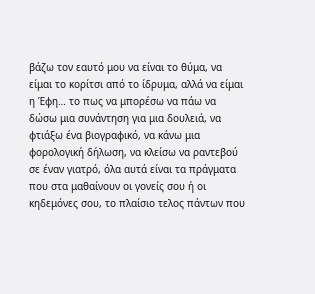βάζω τον εαυτό μου να είναι το θύμα, να είμαι το κορίτσι από το ίδρυμα, αλλά να είμαι η Έφη… το πως να μπορέσω να πάω να δώσω μια συνάντηση για μια δουλειά, να φτιάξω ένα βιογραφικό, να κάνω μια φορολογική δήλωση, να κλείσω να ραντεβού σε έναν γιατρό, όλα αυτά είναι τα πράγματα που στα μαθαίνουν οι γονείς σου ή οι κηδεμόνες σου, το πλαίσιο τελος πάντων που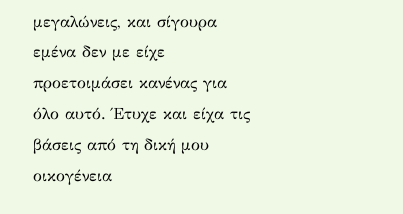μεγαλώνεις, και σίγουρα εμένα δεν με είχε προετοιμάσει κανένας για όλο αυτό. Έτυχε και είχα τις βάσεις από τη δική μου οικογένεια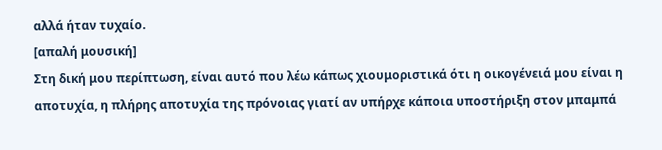αλλά ήταν τυχαίο.
[απαλή μουσική]
Στη δική μου περίπτωση, είναι αυτό που λέω κάπως χιουμοριστικά ότι η οικογένειά μου είναι η αποτυχία, η πλήρης αποτυχία της πρόνοιας γιατί αν υπήρχε κάποια υποστήριξη στον μπαμπά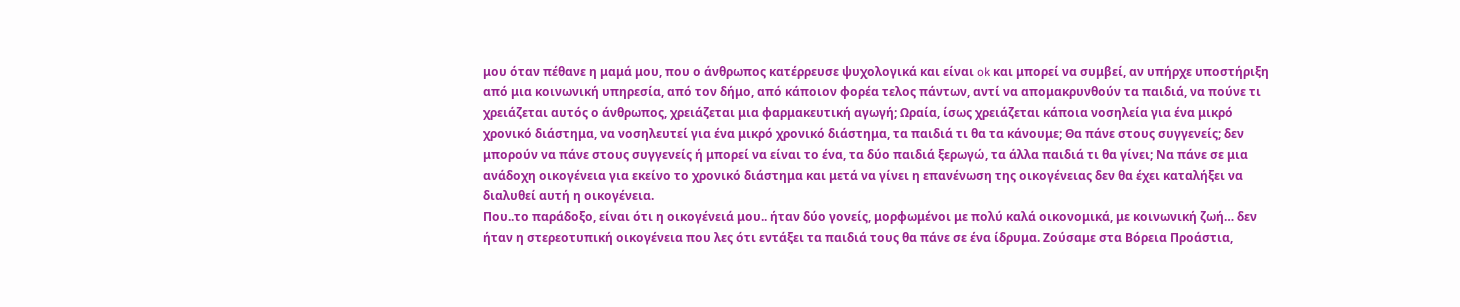μου όταν πέθανε η μαμά μου, που ο άνθρωπος κατέρρευσε ψυχολογικά και είναι ok και μπορεί να συμβεί, αν υπήρχε υποστήριξη από μια κοινωνική υπηρεσία, από τον δήμο, από κάποιον φορέα τελος πάντων, αντί να απομακρυνθούν τα παιδιά, να πούνε τι χρειάζεται αυτός ο άνθρωπος, χρειάζεται μια φαρμακευτική αγωγή; Ωραία, ίσως χρειάζεται κάποια νοσηλεία για ένα μικρό χρονικό διάστημα, να νοσηλευτεί για ένα μικρό χρονικό διάστημα, τα παιδιά τι θα τα κάνουμε; Θα πάνε στους συγγενείς; δεν μπορούν να πάνε στους συγγενείς ή μπορεί να είναι το ένα, τα δύο παιδιά ξερωγώ, τα άλλα παιδιά τι θα γίνει; Να πάνε σε μια ανάδοχη οικογένεια για εκείνο το χρονικό διάστημα και μετά να γίνει η επανένωση της οικογένειας δεν θα έχει καταλήξει να διαλυθεί αυτή η οικογένεια.
Που..το παράδοξο, είναι ότι η οικογένειά μου.. ήταν δύο γονείς, μορφωμένοι με πολύ καλά οικονομικά, με κοινωνική ζωή… δεν ήταν η στερεοτυπική οικογένεια που λες ότι εντάξει τα παιδιά τους θα πάνε σε ένα ίδρυμα. Ζούσαμε στα Βόρεια Προάστια,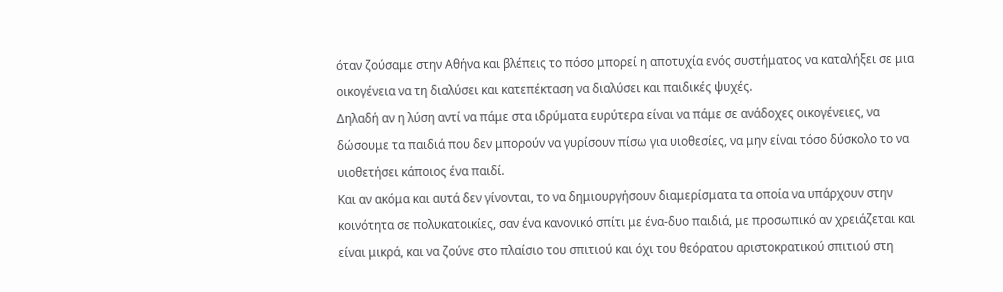όταν ζούσαμε στην Αθήνα και βλέπεις το πόσο μπορεί η αποτυχία ενός συστήματος να καταλήξει σε μια οικογένεια να τη διαλύσει και κατεπέκταση να διαλύσει και παιδικές ψυχές.
Δηλαδή αν η λύση αντί να πάμε στα ιδρύματα ευρύτερα είναι να πάμε σε ανάδοχες οικογένειες, να δώσουμε τα παιδιά που δεν μπορούν να γυρίσουν πίσω για υιοθεσίες, να μην είναι τόσο δύσκολο το να υιοθετήσει κάποιος ένα παιδί.
Και αν ακόμα και αυτά δεν γίνονται, το να δημιουργήσουν διαμερίσματα τα οποία να υπάρχουν στην κοινότητα σε πολυκατοικίες, σαν ένα κανονικό σπίτι με ένα-δυο παιδιά, με προσωπικό αν χρειάζεται και είναι μικρά, και να ζούνε στο πλαίσιο του σπιτιού και όχι του θεόρατου αριστοκρατικού σπιτιού στη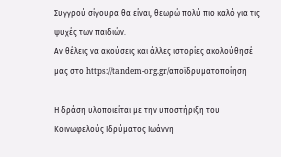Συγγρού σίγουρα θα είναι, θεωρώ πολύ πιο καλό για τις ψυχές των παιδιών.
Αν θέλεις να ακούσεις και άλλες ιστορίες ακολούθησέ μας στο https://tandem-org.gr/αποϊδρυματοποίηση

Η δράση υλοποιείται με την υποστήριξη του Κοινωφελούς Ιδρύματος Ιωάννη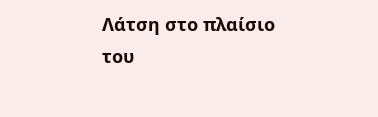Λάτση στο πλαίσιο του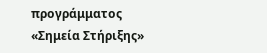προγράμματος «Σημεία Στήριξης»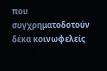που συγχρηματοδοτούν δέκα κοινωφελείς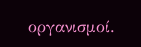οργανισμοί.